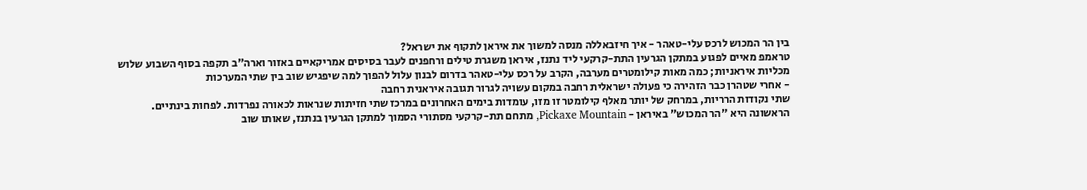בין הר המכוש לרכס עלי-טאהר - איך חיזבאללה מנסה למשוך את איראן לתקוף את ישראל?
טראמפ מאיים לפגוע במתקן הגרעין התת-קרקעי ליד נתנז, איראן משגרת טילים ורחפנים לעבר בסיסים אמריקאיים באזור וארה"ב תקפה בסוף השבוע שלוש מכליות איראניות; כמה מאות קילומטרים מערבה, הקרב על רכס עלי-טאהר בדרום לבנון עלול להפוך למה שיפגיש שוב בין שתי המערכות
- אחרי שטהרן כבר הזהירה כי פעולה ישראלית רחבה במקום עשויה לגרור תגובה איראנית רחבה
שתי נקודות הרריות, במרחק של יותר מאלף קילומטר זו מזו, עומדות בימים האחרונים במרכז שתי חזיתות שנראות לכאורה נפרדות. לפחות בינתיים. הראשונה היא "הר המכוש" באיראן - Pickaxe Mountain, מתחם תת-קרקעי מסתורי הסמוך למתקן הגרעין בנתנז, שאותו שוב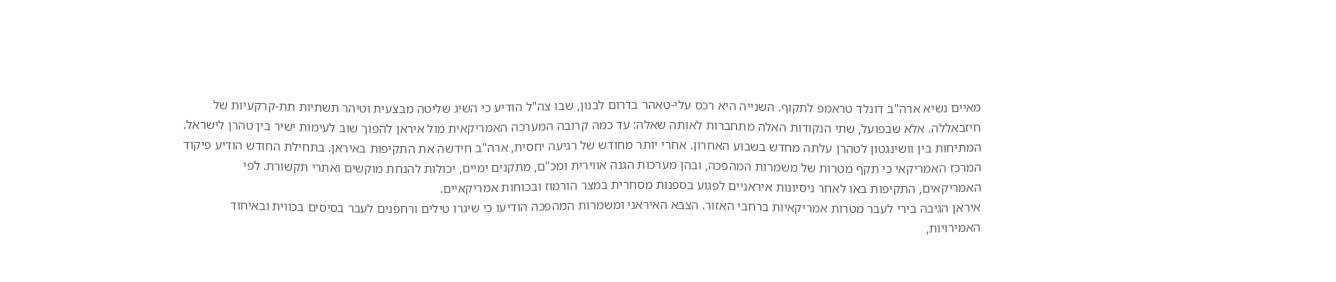מאיים נשיא ארה"ב דונלד טראמפ לתקוף. השנייה היא רכס עלי-טאהר בדרום לבנון, שבו צה"ל הודיע כי השיג שליטה מבצעית וטיהר תשתיות תת-קרקעיות של חיזבאללה. אלא שבפועל, שתי הנקודות האלה מתחברות לאותה שאלה: עד כמה קרובה המערכה האמריקאית מול איראן להפוך שוב לעימות ישיר בין טהרן לישראל.
המתיחות בין וושינגטון לטהרן עלתה מחדש בשבוע האחרון. אחרי יותר מחודש של רגיעה יחסית, ארה"ב חידשה את התקיפות באיראן. בתחילת החודש הודיע פיקוד המרכז האמריקאי כי תקף מטרות של משמרות המהפכה, ובהן מערכות הגנה אווירית ומכ"ם, מתקנים ימיים, יכולות להנחת מוקשים ואתרי תקשורת. לפי האמריקאים, התקיפות באו לאחר ניסיונות איראניים לפגוע בספנות מסחרית במצר הורמוז ובכוחות אמריקאיים.
איראן הגיבה בירי לעבר מטרות אמריקאיות ברחבי האזור. הצבא האיראני ומשמרות המהפכה הודיעו כי שיגרו טילים ורחפנים לעבר בסיסים בכווית ובאיחוד האמירויות,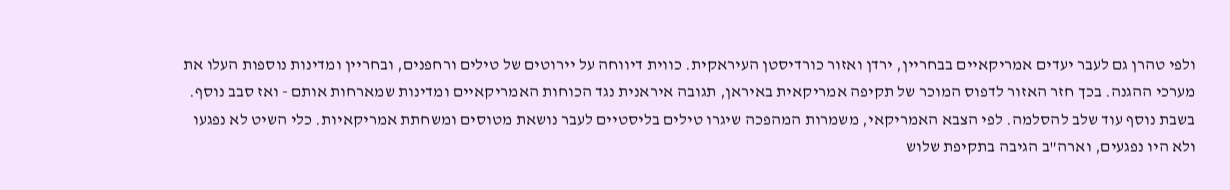ולפי טהרן גם לעבר יעדים אמריקאיים בבחריין, ירדן ואזור כורדיסטן העיראקית. כווית דיווחה על יירוטים של טילים ורחפנים, ובחריין ומדינות נוספות העלו את מערכי ההגנה. בכך חזר האזור לדפוס המוכר של תקיפה אמריקאית באיראן, תגובה איראנית נגד הכוחות האמריקאיים ומדינות שמארחות אותם - ואז סבב נוסף.
בשבת נוסף עוד שלב להסלמה. לפי הצבא האמריקאי, משמרות המהפכה שיגרו טילים בליסטיים לעבר נושאת מטוסים ומשחתת אמריקאיות. כלי השיט לא נפגעו ולא היו נפגעים, וארה"ב הגיבה בתקיפת שלוש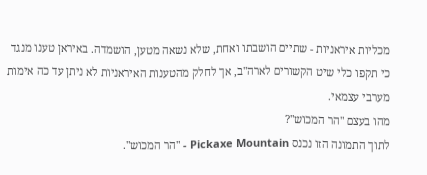מכליות איראניות - שתיים הושבתו ואחת, שלא נשאה מטען, הושמדה. באיראן טענו מנגד כי תקפו כלי שיט הקשורים לארה"ב, אך לחלק מהטענות האיראניות לא ניתן עד כה אימות מערבי עצמאי.
מהו בעצם "הר המכוש"?
לתוך התמונה הזו נכנס Pickaxe Mountain - "הר המכוש".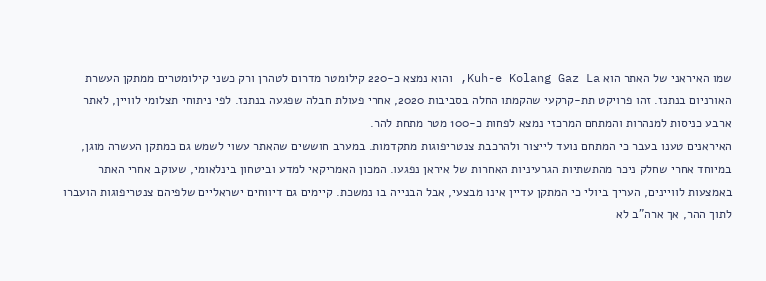שמו האיראני של האתר הוא Kuh-e Kolang Gaz La, והוא נמצא כ-220 קילומטר מדרום לטהרן ורק כשני קילומטרים ממתקן העשרת האורניום בנתנז. זהו פרויקט תת-קרקעי שהקמתו החלה בסביבות 2020, אחרי פעולת חבלה שפגעה בנתנז. לפי ניתוחי תצלומי לוויין, לאתר ארבע כניסות למנהרות והמתחם המרכזי נמצא לפחות כ-100 מטר מתחת להר.
האיראנים טענו בעבר כי המתחם נועד לייצור ולהרכבת צנטריפוגות מתקדמות. במערב חוששים שהאתר עשוי לשמש גם כמתקן העשרה מוגן, במיוחד אחרי שחלק ניכר מהתשתיות הגרעיניות האחרות של איראן נפגעו. המכון האמריקאי למדע וביטחון בינלאומי, שעוקב אחרי האתר באמצעות לוויינים, העריך ביולי כי המתקן עדיין אינו מבצעי, אבל הבנייה בו נמשכת. קיימים גם דיווחים ישראליים שלפיהם צנטריפוגות הועברו לתוך ההר, אך ארה"ב לא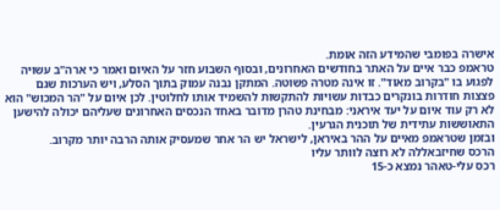אישרה בפומבי שהמידע הזה אומת.
טראמפ כבר איים על האתר בחודשים האחרונים, ובסוף השבוע חזר על האיום ואמר כי ארה"ב עשויה לפגוע בו "בקרוב מאוד". זו אינה מטרה פשוטה. המתקן נבנה עמוק בתוך הסלע, ויש הערכות שגם פצצות חודרות בונקרים כבדות עשויות להתקשות להשמיד אותו לחלוטין. לכן איום על "הר המכוש" הוא לא רק עוד איום על יעד איראני: מבחינת טהרן מדובר באחד הנכסים האחרונים שעליהם יכולה להישען התאוששות עתידית של תוכנית הגרעין.
ובזמן שטראמפ מאיים על ההר באיראן, לישראל יש הר אחר שמעסיק אותה הרבה יותר מקרוב.
הרכס שחיזבאללה לא רוצה לוותר עליו
רכס עלי-טאהר נמצא כ-15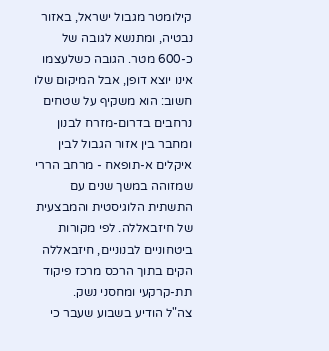קילומטר מגבול ישראל, באזור נבטיה, ומתנשא לגובה של כ-600 מטר. הגובה כשלעצמו אינו יוצא דופן, אבל המיקום שלו חשוב: הוא משקיף על שטחים נרחבים בדרום-מזרח לבנון ומחבר בין אזור הגבול לבין איקלים א-תופאח - מרחב הררי שמזוהה במשך שנים עם התשתית הלוגיסטית והמבצעית של חיזבאללה. לפי מקורות ביטחוניים לבנוניים, חיזבאללה הקים בתוך הרכס מרכז פיקוד תת-קרקעי ומחסני נשק.
צה"ל הודיע בשבוע שעבר כי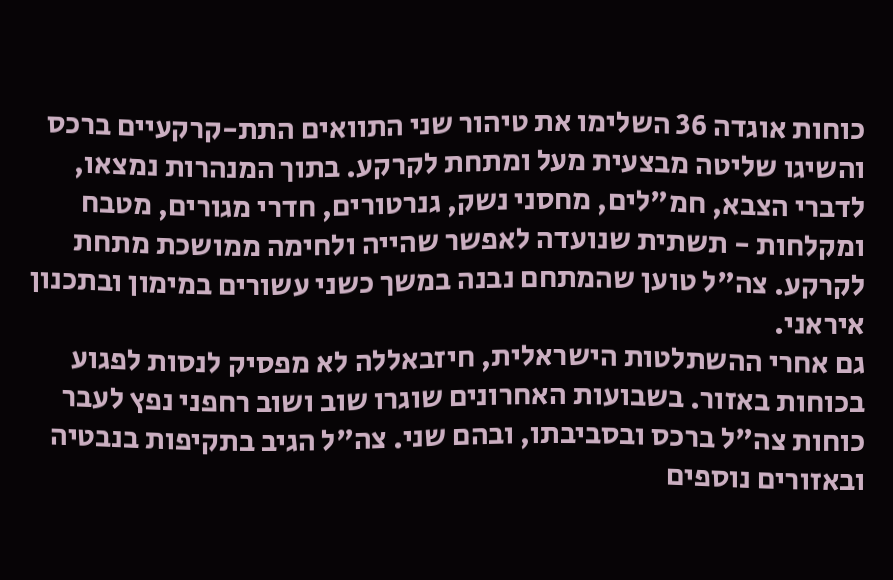כוחות אוגדה 36 השלימו את טיהור שני התוואים התת-קרקעיים ברכס והשיגו שליטה מבצעית מעל ומתחת לקרקע. בתוך המנהרות נמצאו, לדברי הצבא, חמ"לים, מחסני נשק, גנרטורים, חדרי מגורים, מטבח ומקלחות - תשתית שנועדה לאפשר שהייה ולחימה ממושכת מתחת לקרקע. צה"ל טוען שהמתחם נבנה במשך כשני עשורים במימון ובתכנון איראני.
גם אחרי ההשתלטות הישראלית, חיזבאללה לא מפסיק לנסות לפגוע בכוחות באזור. בשבועות האחרונים שוגרו שוב ושוב רחפני נפץ לעבר כוחות צה"ל ברכס ובסביבתו, ובהם שני. צה"ל הגיב בתקיפות בנבטיה ובאזורים נוספים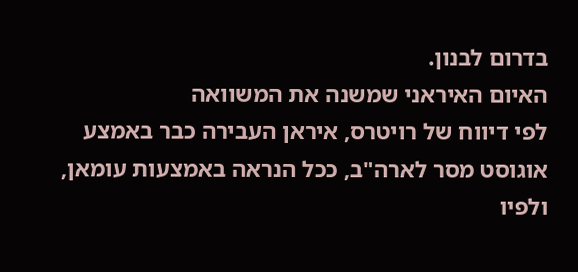בדרום לבנון.
האיום האיראני שמשנה את המשוואה
לפי דיווח של רויטרס, איראן העבירה כבר באמצע אוגוסט מסר לארה"ב, ככל הנראה באמצעות עומאן, ולפיו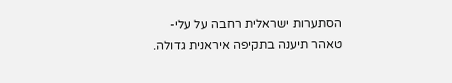הסתערות ישראלית רחבה על עלי-טאהר תיענה בתקיפה איראנית גדולה.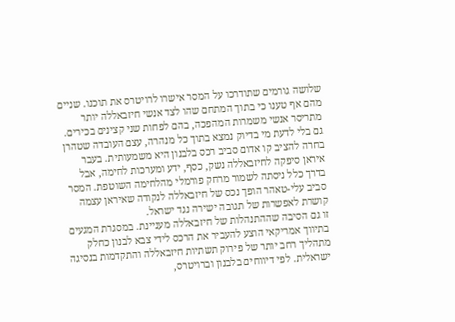שלושה גורמים שתודרכו על המסר אישרו לרויטרס את תוכנו. שניים מהם אף טענו כי בתוך המתחם שהו לצד אנשי חיזבאללה יותר מתריסר אנשי משמרות המהפכה, בהם לפחות שני קצינים בכירים.
גם בלי לדעת מי בדיוק נמצא בתוך כל מנהרה, עצם העובדה שטהרן בחרה להציב קו אדום סביב רכס בלבנון היא משמעותית. בעבר איראן סיפקה לחיזבאללה נשק, כסף, ידע ומערכות לחימה, אבל בדרך כלל ניסתה לשמור מרחק פורמלי מהלחימה השוטפת. המסר סביב עלי-טאהר הופך נכס של חיזבאללה לנקודה שאיראן עצמה קושרת לאפשרות של תגובה ישירה נגד ישראל.
זו גם הסיבה שההתנהלות של חיזבאללה מעניינת. במסגרת המגעים בתיווך אמריקאי הוצע להעביר את הרכס לידי צבא לבנון כחלק מתהליך רחב יותר של פירוק תשתיות חיזבאללה והתקדמות בנסיגה ישראלית. לפי דיווחים בלבנון וברויטרס,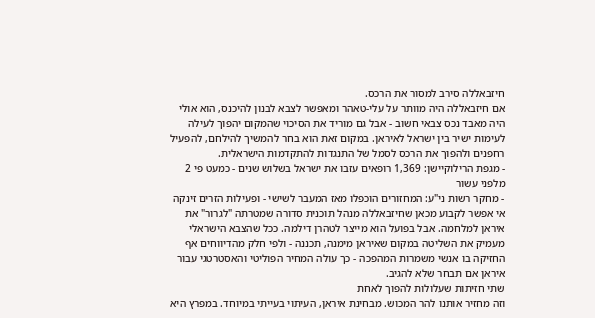חיזבאללה סירב למסור את הרכס.
אם חיזבאללה היה מוותר על עלי-טאהר ומאפשר לצבא לבנון להיכנס, הוא אולי היה מאבד נכס צבאי חשוב - אבל גם מוריד את הסיכוי שהמקום יהפוך לעילה לעימות ישיר בין ישראל לאיראן. במקום זאת הוא בחר להמשיך להילחם, להפעיל רחפנים ולהפוך את הרכס לסמל של התנגדות להתקדמות הישראלית.
- מגפת הרילוקיישן: 1,369 רופאים עזבו את ישראל בשלוש שנים - כמעט פי 2 מלפני עשור
- מחקר רשות ני"ע: המחזורים הוכפלו מאז המעבר לשישי - ופעילות הזרים זינקה
אי אפשר לקבוע מכאן שחיזבאללה מנהל תוכנית סדורה שמטרתה "לגרור" את איראן למלחמה. אבל בפועל הוא מייצר לטהרן דילמה. ככל שהצבא הישראלי מעמיק את השליטה במקום שאיראן מימנה, תכננה - ולפי חלק מהדיווחים אף החזיקה בו אנשי משמרות המהפכה - כך עולה המחיר הפוליטי והאסטרטגי עבור איראן אם תבחר שלא להגיב.
שתי חזיתות שעלולות להפוך לאחת
וזה מחזיר אותנו להר המכוש. מבחינת איראן, העיתוי בעייתי במיוחד. במפרץ היא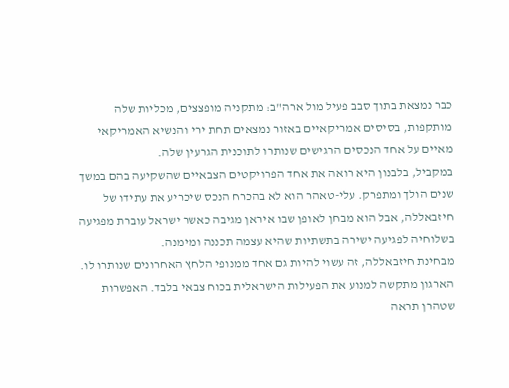כבר נמצאת בתוך סבב פעיל מול ארה"ב: מתקניה מופצצים, מכליות שלה מותקפות, בסיסים אמריקאיים באזור נמצאים תחת ירי והנשיא האמריקאי מאיים על אחד הנכסים הרגישים שנותרו לתוכנית הגרעין שלה.
במקביל, בלבנון היא רואה את אחד הפרויקטים הצבאיים שהשקיעה בהם במשך שנים הולך ומתפרק. עלי-טאהר הוא לא בהכרח הנכס שיכריע את עתידו של חיזבאללה, אבל הוא מבחן לאופן שבו איראן מגיבה כאשר ישראל עוברת מפגיעה בשלוחיה לפגיעה ישירה בתשתיות שהיא עצמה תכננה ומימנה.
מבחינת חיזבאללה, זה עשוי להיות גם אחד ממנופי הלחץ האחרונים שנותרו לו. הארגון מתקשה למנוע את הפעילות הישראלית בכוח צבאי בלבד. האפשרות שטהרן תראה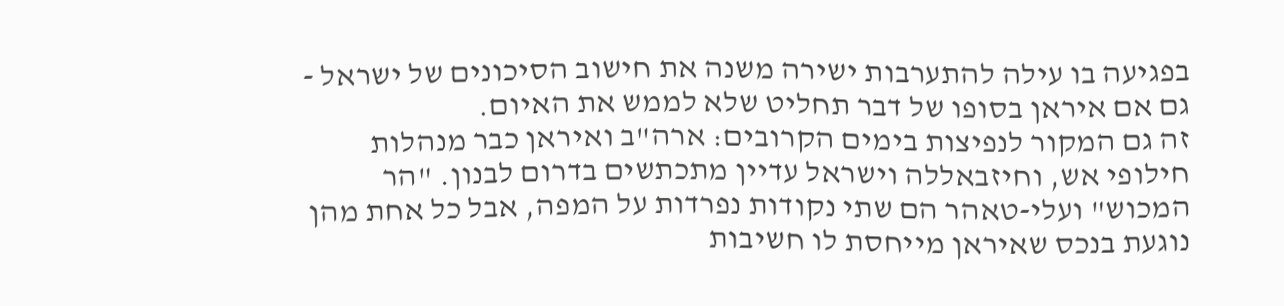בפגיעה בו עילה להתערבות ישירה משנה את חישוב הסיכונים של ישראל - גם אם איראן בסופו של דבר תחליט שלא לממש את האיום.
זה גם המקור לנפיצות בימים הקרובים: ארה"ב ואיראן כבר מנהלות חילופי אש, וחיזבאללה וישראל עדיין מתכתשים בדרום לבנון. "הר המכוש" ועלי-טאהר הם שתי נקודות נפרדות על המפה, אבל כל אחת מהן נוגעת בנכס שאיראן מייחסת לו חשיבות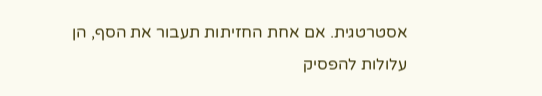אסטרטגית. אם אחת החזיתות תעבור את הסף, הן עלולות להפסיק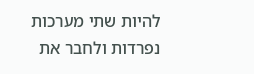להיות שתי מערכות נפרדות ולחבר את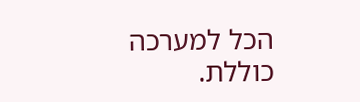הכל למערכה כוללת.